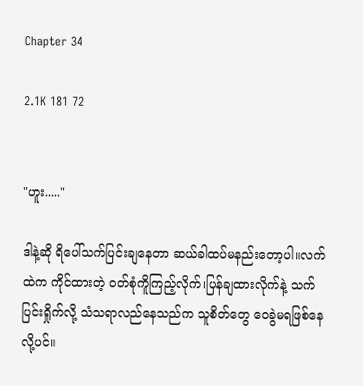Chapter 34

2.1K 181 72


"ဟူး....."

ဒါနဲ့ဆို ရိပေါ်သက်ပြင်းချနေတာ ဆယ်ခါထပ်မနည်းတော့ပါ။လက်ထဲက ကိုင်ထားတဲ့ ဝတ်စုံကိူကြည့်လိုက်၊ပြန်ချထားလိုက်နဲ့ သက်ပြင်းရှိုက်လို့ သံသရာလည်နေသည်က သူစိတ်တွေ ဝေခွဲမရဖြစ်နေလို့ပင်။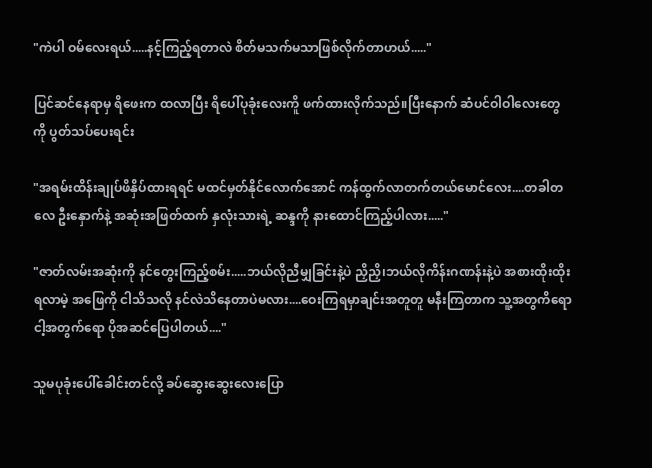"ကဲပါ ဝမ်လေးရယ်.....နင့်ကြည့်ရတာလဲ စိတ်မသက်မသာဖြစ်လိုက်တာဟယ်....."

ပြင်ဆင်နေရာမှ ရိဖေးက ထလာပြီး ရိပေါ်ပုခုံးလေးကိူ ဖက်ထားလိုက်သည်။ပြီးနောက် ဆံပင်ဝါဝါလေးတွေကို ပွတ်သပ်ပေးရင်း

"အရမ်းထိန်းချုပ်ဖိနှိပ်ထားရရင် မထင်မှတ်နိုင်လောက်အောင် ကန်ထွက်လာတက်တယ်မောင်လေး....တခါတလေ ဦးနှောက်နဲ့ အဆုံးအဖြတ်ထက် နှလုံးသားရဲ့ ဆန္ဒကို နားထောင်ကြည့်ပါလား....."

"ဇာတ်လမ်းအဆုံးကို နင်‌တွေးကြည့်စမ်း.....ဘယ်လိုညီမျှခြင်းနဲ့ပဲ ညှိညှိ၊ဘယ်လိုကိန်းဂဏန်းနဲ့ပဲ အစားထိုးထိုး ရလာမဲ့ အဖြေကို ငါသိသလို နင်လဲသိနေတာပဲမလား....ဝေးကြရမှာချင်းအတူတူ မနီးကြတာက သူ့အတွကိရော ငါ့အတွက်ရော ပိုအဆင်ပြေပါတယ်...."

သူမပုခုံးပေါ်ခေါင်းတင်လို့ ခပ်ဆွေးဆွေးလေးပြော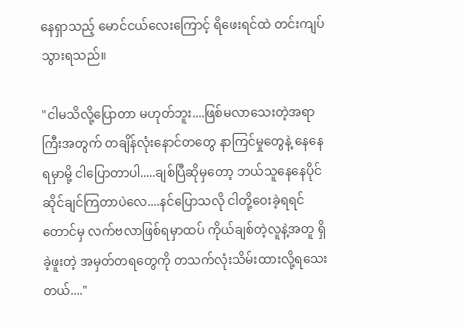နေရှာသည့် မောင်ငယ်လေးကြောင့် ရိဖေးရင်ထဲ တင်းကျပ်သွားရသည်။

"ငါမသိလို့ပြောတာ မဟုတ်ဘူး....ဖြစ်မလာသေးတဲ့အရာကြီးအတွက် တချိန်လုံးနောင်တ‌တွေ နာကြင်မှုတွေနဲ့ နေနေရမှာမို့ ငါပြောတာပါ.....ချစ်ပြီဆိုမှတော့ ဘယ်သူနေနေပိုင်ဆိုင်ချင်ကြတာပဲလေ....နင်ပြောသလို ငါတို့ဝေးခဲ့ရရင်တောင်မှ လက်ဗလာဖြစ်ရမှာထပ် ကိုယ်ချစ်တဲ့လူနဲ့အတူ ရှိခဲ့ဖူးတဲ့ အမှတ်တရတွေကို တသက်လုံးသိမ်းထားလို့ရသေးတယ်...."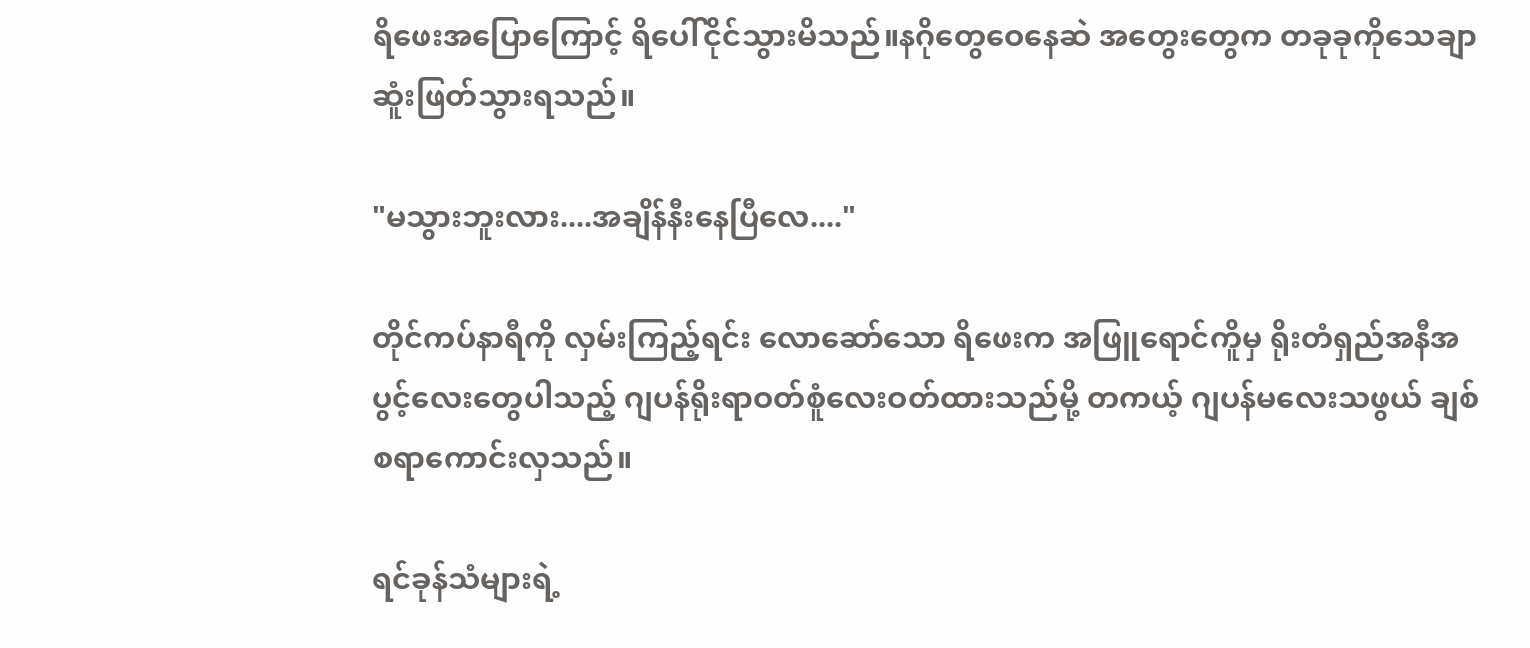ရိဖေးအပြောကြောင့် ရိပေါ်ငိုင်သွားမိသည်။နဂိုတွေဝေနေဆဲ အတွေးတွေက တခုခုကိုသေချာဆူံးဖြတ်သွားရသည်။

"မသွားဘူးလား....အချိန်နီးနေပြီလေ...."

တိုင်ကပ်နာရီကို လှမ်းကြည့်ရင်း လောဆော်သော ရိဖေးက အဖြူရောင်ကိူမှ ရိုးတံရှည်အနီအပွင့်လေးတွေပါသည့် ဂျပန်ရိုးရာဝတ်စူံလေးဝတ်ထားသည်မို့ တကယ့် ဂျပန်မလေးသဖွယ် ချစ်စရာကောင်းလှသည်။

ရင်ခုန်သံများရဲ့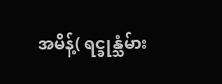အမိန့်( ရင္ခုန္သံမ်ား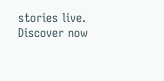stories live. Discover now